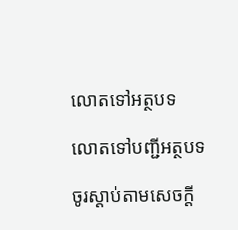លោតទៅអត្ថបទ

លោតទៅបញ្ជីអត្ថបទ

ចូរស្ដាប់តាមសេចក្ដី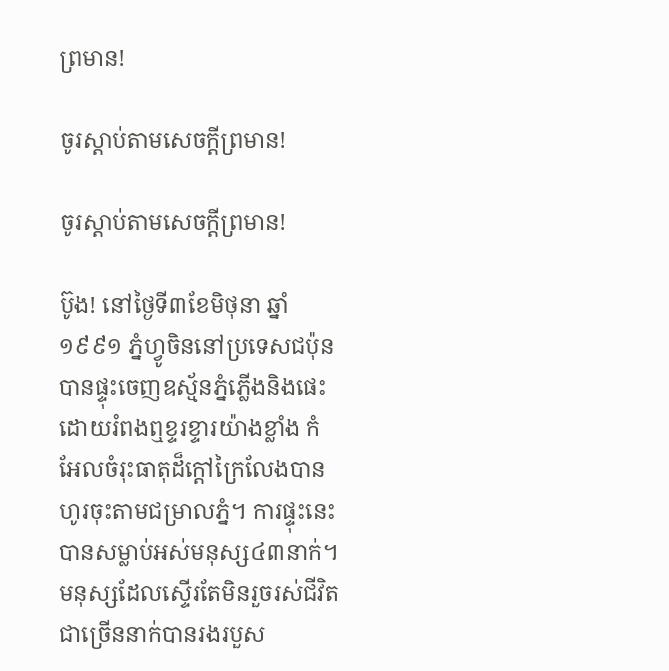ព្រមាន!

ចូរស្ដាប់តាមសេចក្ដីព្រមាន!

ចូរស្ដាប់តាមសេចក្ដីព្រមាន!

ប៊ូង! នៅថ្ងៃទី៣ខែមិថុនា ឆ្នាំ១៩៩១ ភ្នំហ្វូចិននៅប្រទេសជប៉ុនបានផ្ទុះចេញឧស្ម័នភ្នំភ្លើងនិងផេះដោយរំពងឮខ្ទរខ្ទារយ៉ាងខ្លាំង កំអែលចំរុះធាតុដ៏ក្ដៅក្រៃលែងបានហូរចុះតាមជម្រាលភ្នំ។ ការផ្ទុះនេះបានសម្លាប់អស់មនុស្ស៤៣នាក់។ មនុស្សដែលស្ទើរតែមិនរួចរស់ជីវិតជាច្រើននាក់បានរងរបួស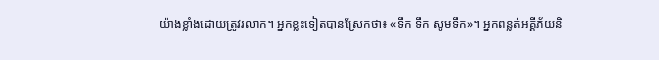យ៉ាងខ្លាំងដោយត្រូវរលាក។ អ្នកខ្លះទៀតបានស្រែកថា៖ «ទឹក ទឹក សូមទឹក»។ អ្នកពន្លត់អគ្គីភ័យនិ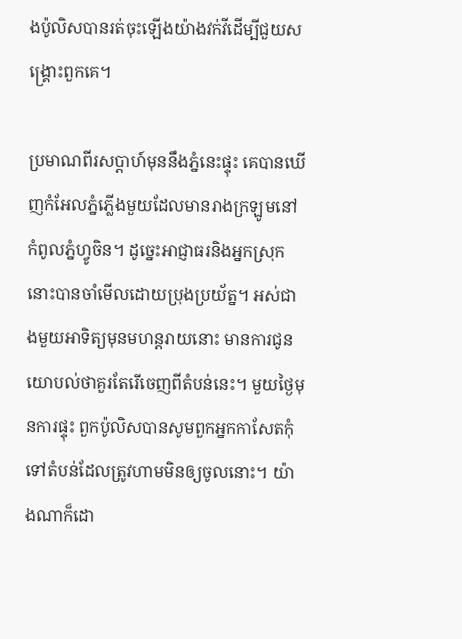ងប៉ូលិសបានរត់ចុះឡើងយ៉ាងវក់វីដើម្បីជួយសង្គ្រោះពួកគេ។

ប្រមាណពីរសប្ដាហ៍មុននឹងភ្នំនេះផ្ទុះ គេបានឃើញកំអែលភ្នំភ្លើងមួយដែលមានរាងក្រឡូមនៅកំពូលភ្នំហ្វូចិន។ ដូច្នេះអាជ្ញាធរនិងអ្នកស្រុកនោះបានចាំមើលដោយប្រុងប្រយ័ត្ន។ អស់ជាងមួយអាទិត្យមុនមហន្តរាយនោះ មានការជូនយោបល់ថាគួរតែរើចេញពីតំបន់នេះ។ មួយថ្ងៃមុនការផ្ទុះ ពួកប៉ូលិសបានសូមពួកអ្នកកាសែតកុំទៅតំបន់ដែលត្រូវហាមមិនឲ្យចូលនោះ។ យ៉ាងណាក៏ដោ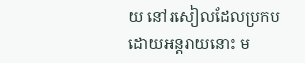យ នៅរសៀលដែលប្រកបដោយអន្តរាយនោះ ម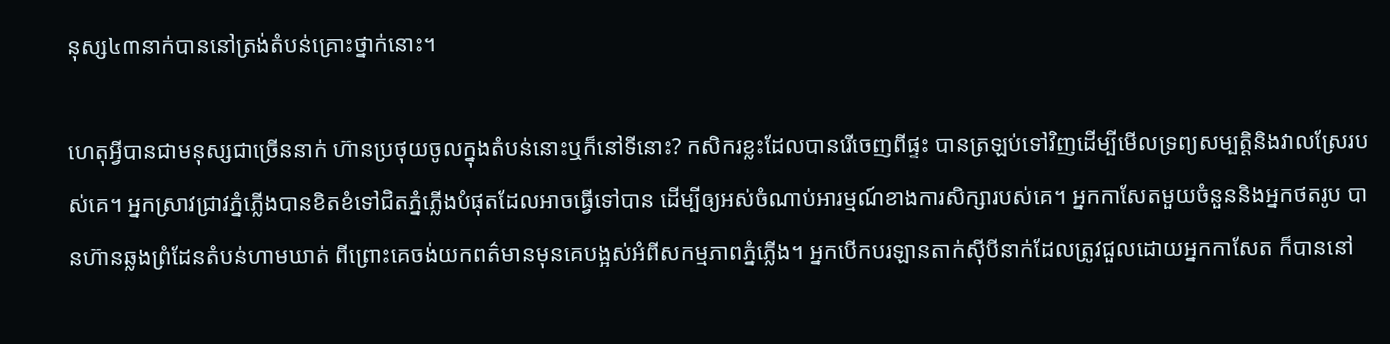នុស្ស៤៣នាក់បាននៅត្រង់តំបន់គ្រោះថ្នាក់នោះ។

ហេតុអ្វីបានជាមនុស្សជាច្រើននាក់ ហ៊ានប្រថុយចូលក្នុងតំបន់នោះឬក៏នៅទីនោះ? កសិករខ្លះដែលបានរើចេញពីផ្ទះ បានត្រឡប់ទៅវិញដើម្បីមើលទ្រព្យសម្បត្ដិនិងវាលស្រែរបស់គេ។ អ្នកស្រាវជ្រាវភ្នំភ្លើងបានខិតខំទៅជិតភ្នំភ្លើងបំផុតដែលអាចធ្វើទៅបាន ដើម្បីឲ្យអស់ចំណាប់អារម្មណ៍ខាងការសិក្សារបស់គេ។ អ្នកកាសែតមួយចំនួននិងអ្នកថតរូប បានហ៊ានឆ្លងព្រំដែនតំបន់ហាមឃាត់ ពីព្រោះគេចង់យកពត៌មានមុនគេបង្អស់អំពីសកម្មភាពភ្នំភ្លើង។ អ្នកបើកបរឡានតាក់ស៊ីបីនាក់ដែលត្រូវជួលដោយអ្នកកាសែត ក៏បាននៅ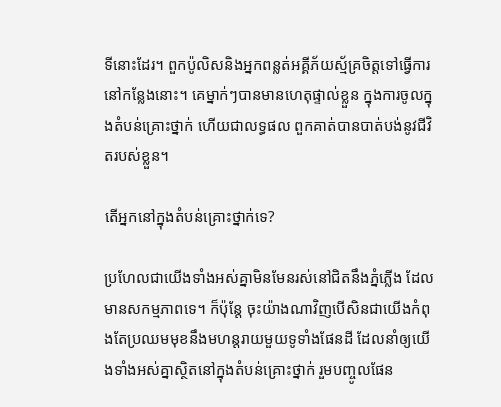ទីនោះដែរ។ ពួកប៉ូលិសនិងអ្នកពន្លត់អគ្គីភ័យស្ម័គ្រចិត្តទៅធ្វើការនៅកន្លែងនោះ។ គេម្នាក់ៗបានមានហេតុផ្ទាល់ខ្លួន ក្នុងការចូលក្នុងតំបន់គ្រោះថ្នាក់ ហើយជាលទ្ធផល ពួកគាត់បានបាត់បង់នូវជីវិតរបស់ខ្លួន។

តើអ្នកនៅក្នុងតំបន់គ្រោះថ្នាក់ទេ?

ប្រហែលជាយើងទាំងអស់គ្នាមិនមែនរស់នៅជិតនឹងភ្នំភ្លើង ដែលមានសកម្មភាពទេ។ ក៏ប៉ុន្តែ ចុះយ៉ាងណាវិញបើសិនជាយើងកំពុងតែប្រឈមមុខនឹងមហន្តរាយមួយទូទាំងផែនដី ដែលនាំឲ្យយើងទាំងអស់គ្នាស្ថិតនៅក្នុងតំបន់គ្រោះថ្នាក់ រួមបញ្ចូលផែន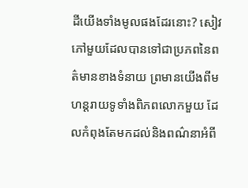ដីយើងទាំងមូលផងដែរនោះ? សៀវភៅមួយដែលបានទៅជាប្រភពនៃពត៌មានខាងទំនាយ ព្រមានយើងពីមហន្តរាយទូទាំងពិភពលោកមួយ ដែលកំពុងតែមកដល់និងពណ៌នាអំពី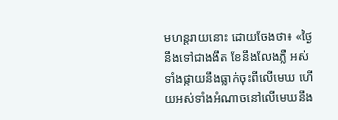មហន្តរាយនោះ ដោយចែងថា៖ «ថ្ងៃនឹងទៅជាងងឹត ខែនឹងលែងភ្លឺ អស់ទាំងផ្កាយនឹងធ្លាក់ចុះពីលើមេឃ ហើយអស់ទាំងអំណាចនៅលើមេឃនឹង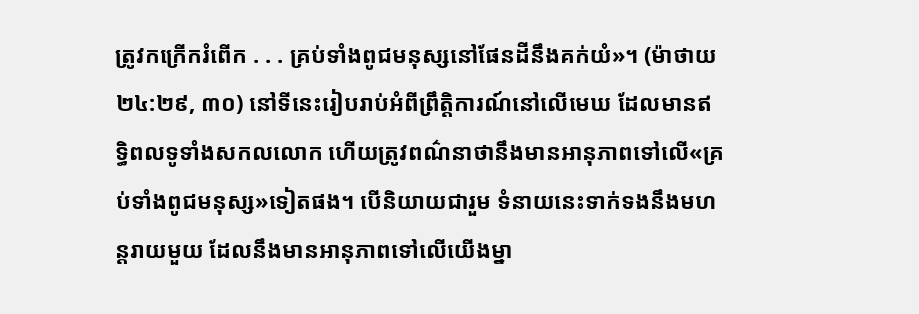ត្រូវកក្រើករំពើក . . . គ្រប់ទាំងពូជមនុស្សនៅផែនដីនឹងគក់យំ»។ (ម៉ាថាយ ២៤:២៩, ៣០) នៅទីនេះរៀបរាប់អំពីព្រឹត្ដិការណ៍នៅលើមេឃ ដែលមានឥទ្ធិពលទូទាំងសកលលោក ហើយត្រូវពណ៌នាថានឹងមានអានុភាពទៅលើ«គ្រប់ទាំងពូជមនុស្ស»ទៀតផង។ បើនិយាយជារួម ទំនាយនេះទាក់ទងនឹងមហន្តរាយមួយ ដែលនឹងមានអានុភាពទៅលើយើងម្នា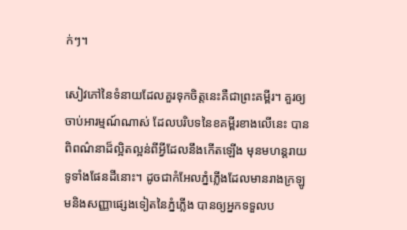ក់ៗ។

សៀវភៅនៃទំនាយដែលគួរទុកចិត្តនេះគឺជាព្រះគម្ពីរ។ គួរឲ្យចាប់អារម្មណ៍ណាស់ ដែលបរិបទនៃខគម្ពីរខាងលើនេះ បានពិពណ៌នាដ៏ល្អិតល្អន់ពីអ្វីដែលនឹងកើតឡើង មុនមហន្តរាយទូទាំងផែនដីនោះ។ ដូចជាកំអែលភ្នំភ្លើងដែលមានរាងក្រឡូមនិងសញ្ញាផ្សេងទៀតនៃភ្នំភ្លើង បានឲ្យអ្នកទទួលប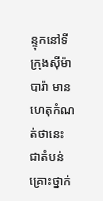ន្ទុកនៅទីក្រុងស៊ីម៉ាបារ៉ា មានហេតុកំណត់ថានេះជាតំបន់គ្រោះថ្នាក់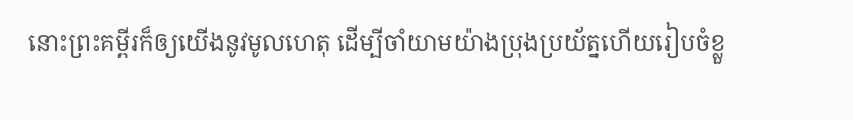នោះព្រះគម្ពីរក៏ឲ្យយើងនូវមូលហេតុ ដើម្បីចាំយាមយ៉ាងប្រុងប្រយ័ត្នហើយរៀបចំខ្លួ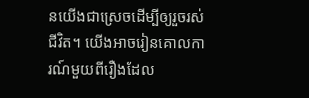នយើងជាស្រេចដើម្បីឲ្យរួចរស់ជីវិត។ យើងអាចរៀនគោលការណ៍មួយពីរឿងដែល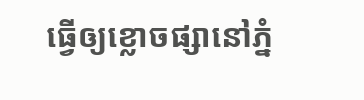ធ្វើឲ្យខ្លោចផ្សានៅភ្នំ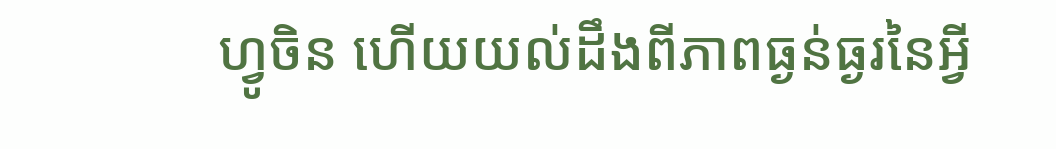ហ្វូចិន ហើយយល់ដឹងពីភាពធ្ងន់ធ្ងរនៃអ្វី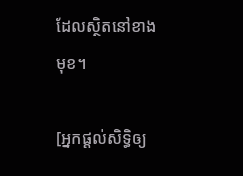ដែលស្ថិតនៅខាងមុខ។

[អ្នកផ្ដល់សិទ្ធិឲ្យ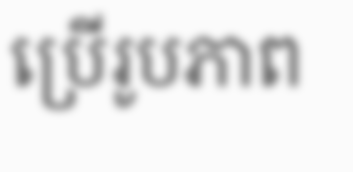ប្រើរូបភាព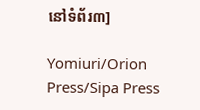នៅទំព័រ៣]

Yomiuri/Orion Press/Sipa Press